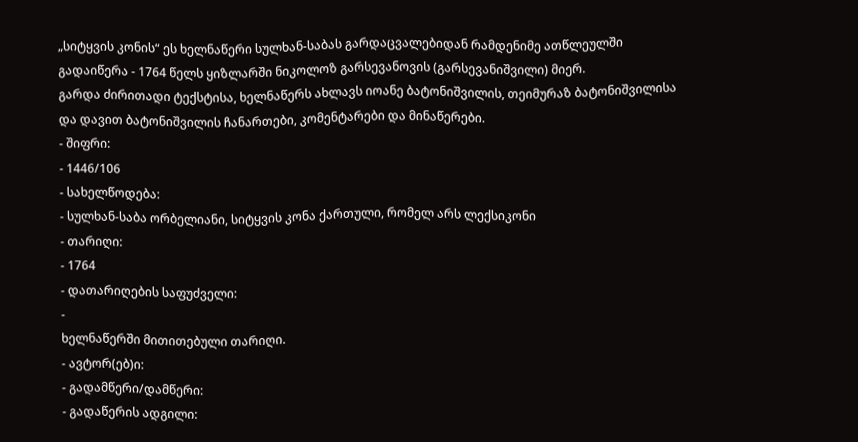„სიტყვის კონის“ ეს ხელნაწერი სულხან-საბას გარდაცვალებიდან რამდენიმე ათწლეულში გადაიწერა - 1764 წელს ყიზლარში ნიკოლოზ გარსევანოვის (გარსევანიშვილი) მიერ.
გარდა ძირითადი ტექსტისა, ხელნაწერს ახლავს იოანე ბატონიშვილის, თეიმურაზ ბატონიშვილისა და დავით ბატონიშვილის ჩანართები, კომენტარები და მინაწერები.
- შიფრი:
- 1446/106
- სახელწოდება:
- სულხან-საბა ორბელიანი, სიტყვის კონა ქართული, რომელ არს ლექსიკონი
- თარიღი:
- 1764
- დათარიღების საფუძველი:
-
ხელნაწერში მითითებული თარიღი.
- ავტორ(ებ)ი:
- გადამწერი/დამწერი:
- გადაწერის ადგილი: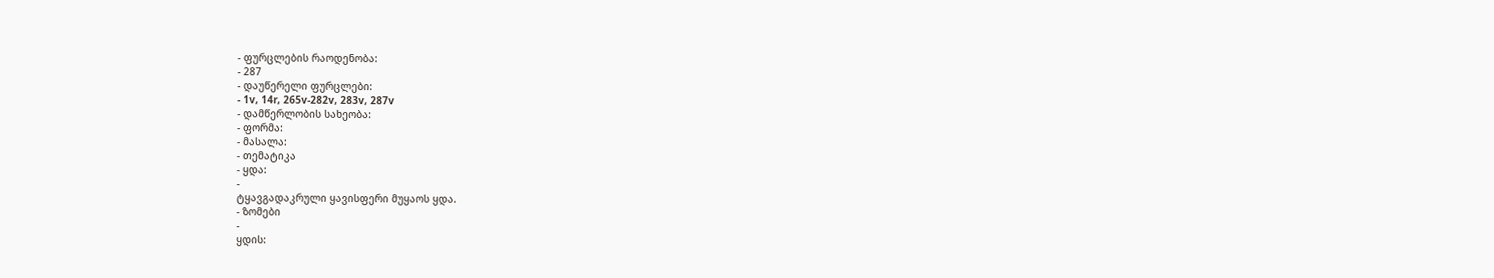- ფურცლების რაოდენობა:
- 287
- დაუწერელი ფურცლები:
- 1v, 14r, 265v-282v, 283v, 287v
- დამწერლობის სახეობა:
- ფორმა:
- მასალა:
- თემატიკა
- ყდა:
-
ტყავგადაკრული ყავისფერი მუყაოს ყდა.
- ზომები
-
ყდის: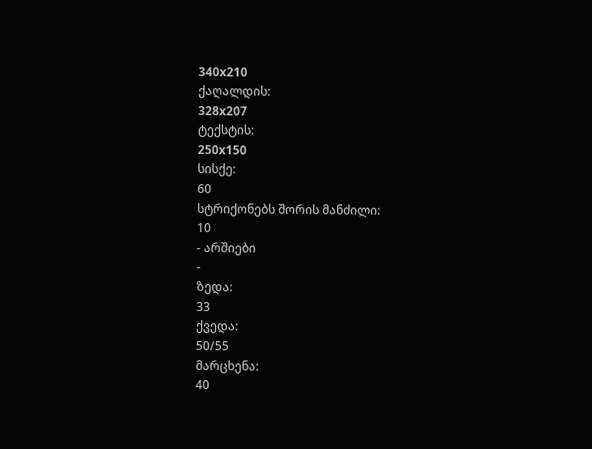340x210
ქაღალდის:
328x207
ტექსტის:
250x150
სისქე:
60
სტრიქონებს შორის მანძილი:
10
- არშიები
-
ზედა:
33
ქვედა:
50/55
მარცხენა:
40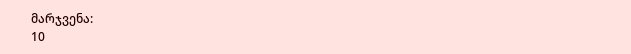მარჯვენა:
10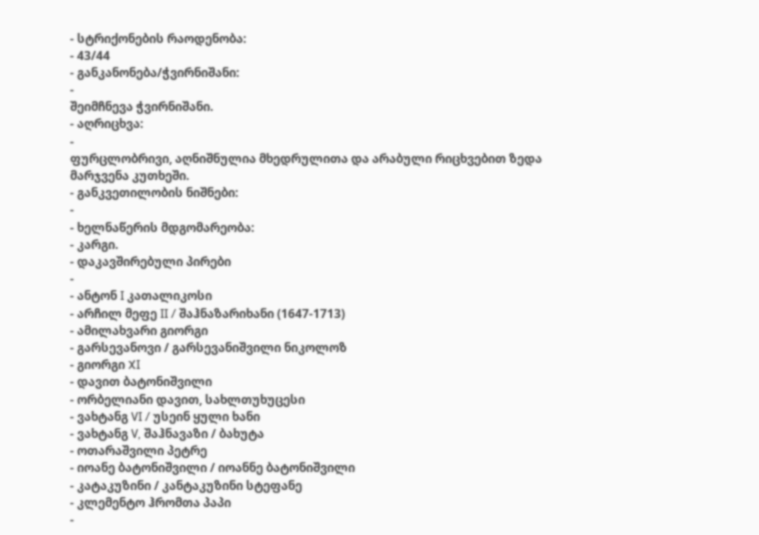- სტრიქონების რაოდენობა:
- 43/44
- განკანონება/ჭვირნიშანი:
-
შეიმჩნევა ჭვირნიშანი.
- აღრიცხვა:
-
ფურცლობრივი, აღნიშნულია მხედრულითა და არაბული რიცხვებით ზედა მარჯვენა კუთხეში.
- განკვეთილობის ნიშნები:
-
- ხელნაწერის მდგომარეობა:
- კარგი.
- დაკავშირებული პირები
-
- ანტონ I კათალიკოსი
- არჩილ მეფე II / შაჰნაზარიხანი (1647-1713)
- ამილახვარი გიორგი
- გარსევანოვი / გარსევანიშვილი ნიკოლოზ
- გიორგი XI
- დავით ბატონიშვილი
- ორბელიანი დავით, სახლთუხუცესი
- ვახტანგ VI / უსეინ ყული ხანი
- ვახტანგ V, შაჰნავაზი / ბახუტა
- ოთარაშვილი პეტრე
- იოანე ბატონიშვილი / იოანნე ბატონიშვილი
- კატაკუზინი / კანტაკუზინი სტეფანე
- კლემენტო ჰრომთა პაპი
-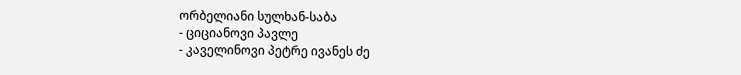ორბელიანი სულხან-საბა
- ციციანოვი პავლე
- კაველინოვი პეტრე ივანეს ძე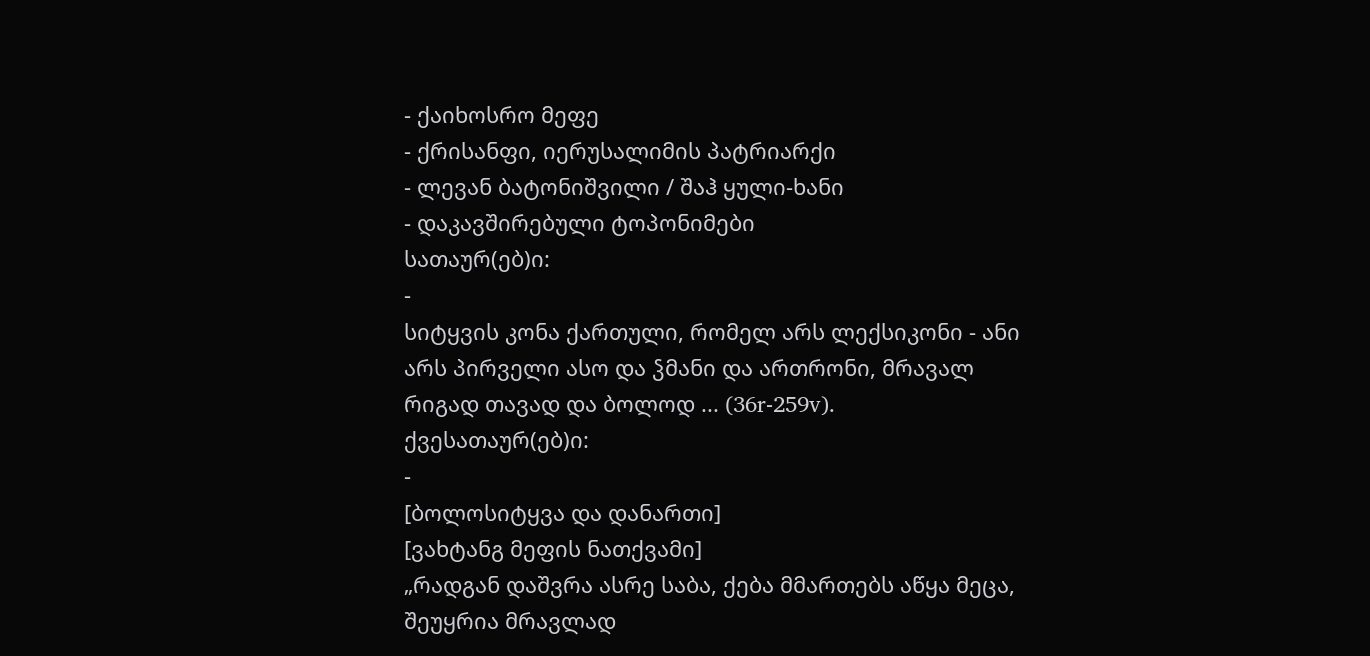- ქაიხოსრო მეფე
- ქრისანფი, იერუსალიმის პატრიარქი
- ლევან ბატონიშვილი / შაჰ ყული-ხანი
- დაკავშირებული ტოპონიმები
სათაურ(ებ)ი:
-
სიტყვის კონა ქართული, რომელ არს ლექსიკონი - ანი არს პირველი ასო და ჴმანი და ართრონი, მრავალ რიგად თავად და ბოლოდ ... (36r-259v).
ქვესათაურ(ებ)ი:
-
[ბოლოსიტყვა და დანართი]
[ვახტანგ მეფის ნათქვამი]
„რადგან დაშვრა ასრე საბა, ქება მმართებს აწყა მეცა,
შეუყრია მრავლად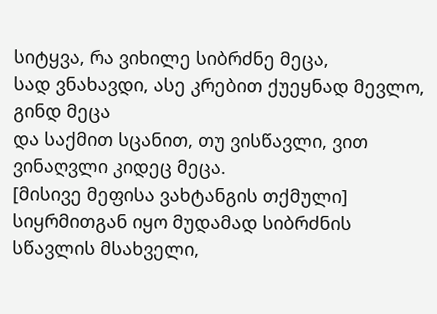სიტყვა, რა ვიხილე სიბრძნე მეცა,
სად ვნახავდი, ასე კრებით ქუეყნად მევლო, გინდ მეცა
და საქმით სცანით, თუ ვისწავლი, ვით ვინაღვლი კიდეც მეცა.
[მისივე მეფისა ვახტანგის თქმული]
სიყრმითგან იყო მუდამად სიბრძნის სწავლის მსახველი,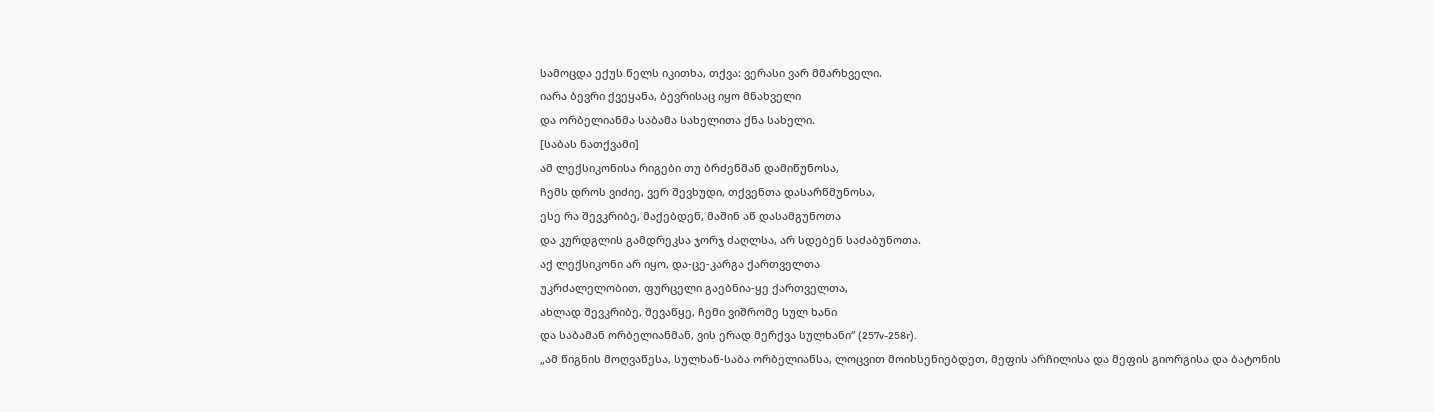სამოცდა ექუს წელს იკითხა, თქვა: ვერასი ვარ მმარხველი.
იარა ბევრი ქვეყანა, ბევრისაც იყო მნახველი
და ორბელიანმა საბამა სახელითა ქნა სახელი.
[საბას ნათქვამი]
ამ ლექსიკონისა რიგები თუ ბრძენმან დამიწუნოსა,
ჩემს დროს ვიძიე, ვერ შევხუდი, თქვენთა დასარწმუნოსა,
ესე რა შევკრიბე, მაქებდენ, მაშინ აწ დასამგუნოთა
და კურდგლის გამდრეკსა ჯორჯ ძაღლსა, არ სდებენ საძაბუნოთა.
აქ ლექსიკონი არ იყო, და-ცე-კარგა ქართველთა
უკრძალელობით, ფურცელი გაებნია-ყე ქართველთა,
ახლად შევკრიბე, შევაწყე, ჩემი ვიშრომე სულ ხანი
და საბამან ორბელიანმან, ვის ერად მერქვა სულხანი“ (257v-258r).
„ამ წიგნის მოღვაწესა, სულხან-საბა ორბელიანსა, ლოცვით მოიხსენიებდეთ, მეფის არჩილისა და მეფის გიორგისა და ბატონის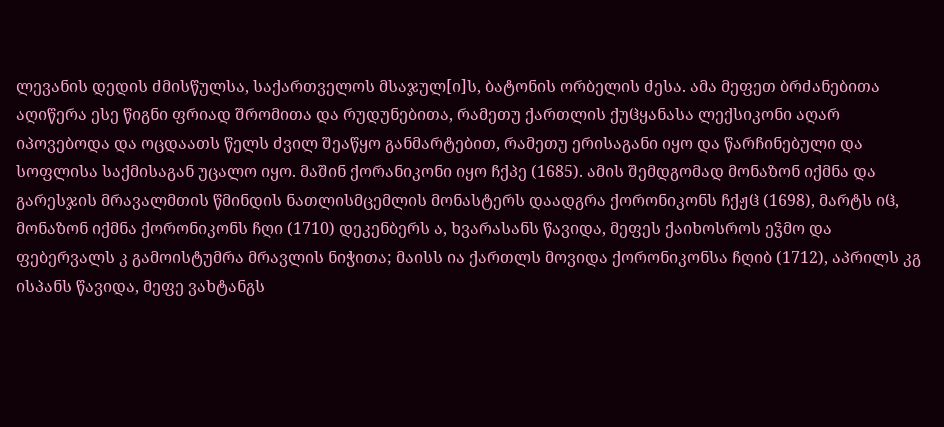ლევანის დედის ძმისწულსა, საქართველოს მსაჯულ[ი]ს, ბატონის ორბელის ძესა. ამა მეფეთ ბრძანებითა აღიწერა ესე წიგნი ფრიად შრომითა და რუდუნებითა, რამეთუ ქართლის ქუჱყანასა ლექსიკონი აღარ იპოვებოდა და ოცდაათს წელს ძვილ შეაწყო განმარტებით, რამეთუ ერისაგანი იყო და წარჩინებული და სოფლისა საქმისაგან უცალო იყო. მაშინ ქორანიკონი იყო ჩქპე (1685). ამის შემდგომად მონაზონ იქმნა და გარესჯის მრავალმთის წმინდის ნათლისმცემლის მონასტერს დაადგრა ქორონიკონს ჩქჟჱ (1698), მარტს იჱ, მონაზონ იქმნა ქორონიკონს ჩღი (1710) დეკენბერს ა, ხვარასანს წავიდა, მეფეს ქაიხოსროს ეჴმო და ფებერვალს კ გამოისტუმრა მრავლის ნიჭითა; მაისს ია ქართლს მოვიდა ქორონიკონსა ჩღიბ (1712), აპრილს კგ ისპანს წავიდა, მეფე ვახტანგს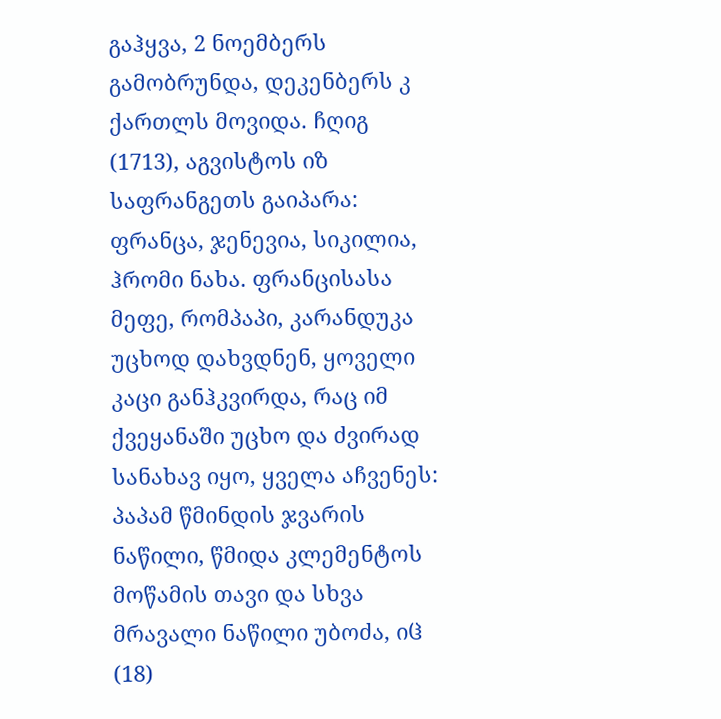გაჰყვა, 2 ნოემბერს გამობრუნდა, დეკენბერს კ ქართლს მოვიდა. ჩღიგ (1713), აგვისტოს იზ საფრანგეთს გაიპარა: ფრანცა, ჯენევია, სიკილია, ჰრომი ნახა. ფრანცისასა მეფე, რომპაპი, კარანდუკა უცხოდ დახვდნენ, ყოველი კაცი განჰკვირდა, რაც იმ ქვეყანაში უცხო და ძვირად სანახავ იყო, ყველა აჩვენეს: პაპამ წმინდის ჯვარის ნაწილი, წმიდა კლემენტოს მოწამის თავი და სხვა მრავალი ნაწილი უბოძა, იჱ (18)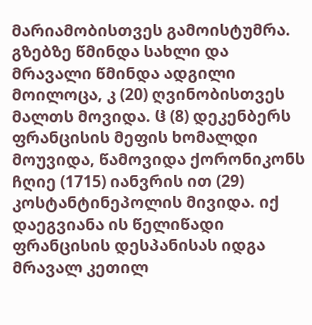მარიამობისთვეს გამოისტუმრა. გზებზე წმინდა სახლი და მრავალი წმინდა ადგილი მოილოცა, კ (20) ღვინობისთვეს მალთს მოვიდა. ჱ (8) დეკენბერს ფრანცისის მეფის ხომალდი მოუვიდა, წამოვიდა ქორონიკონს ჩღიე (1715) იანვრის ით (29) კოსტანტინეპოლის მივიდა. იქ დაეგვიანა ის წელიწადი ფრანცისის დესპანისას იდგა მრავალ კეთილ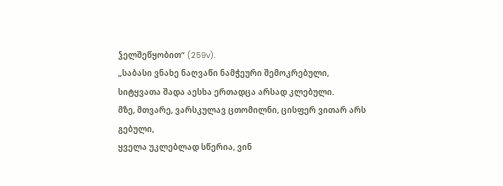ჴელშეწყობით“ (259v).
„საბასი ვნახე ნაღვაწი ნამჭეური შემოკრებული,
სიტყვათა შადა აესხა ერთადცა არსად კლებული.
მზე, მთვარე, ვარსკულავ ცთომილნი, ცისფერ ვითარ არს გებული,
ყველა უკლებლად სწერია, ვინ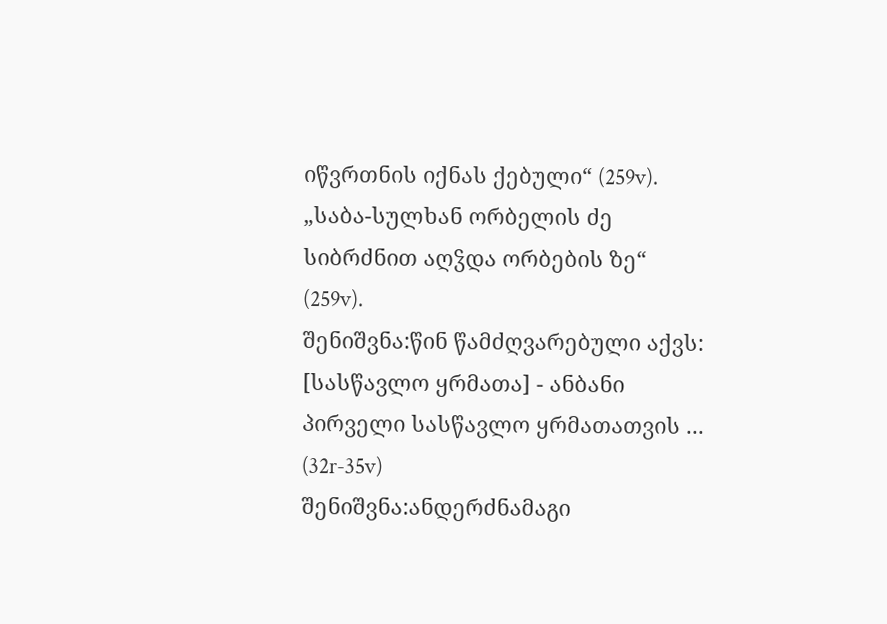იწვრთნის იქნას ქებული“ (259v).
„საბა-სულხან ორბელის ძე
სიბრძნით აღჴდა ორბების ზე“ (259v).
შენიშვნა:წინ წამძღვარებული აქვს:
[სასწავლო ყრმათა] - ანბანი პირველი სასწავლო ყრმათათვის ... (32r-35v)
შენიშვნა:ანდერძნამაგი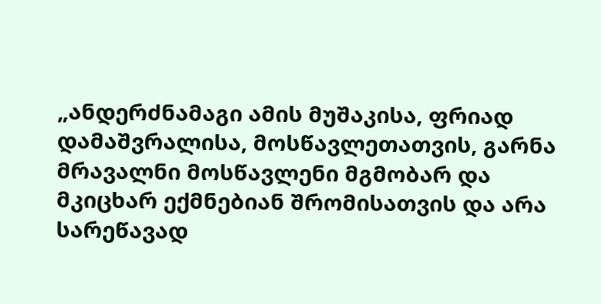„ანდერძნამაგი ამის მუშაკისა, ფრიად დამაშვრალისა, მოსწავლეთათვის, გარნა მრავალნი მოსწავლენი მგმობარ და მკიცხარ ექმნებიან შრომისათვის და არა სარეწავად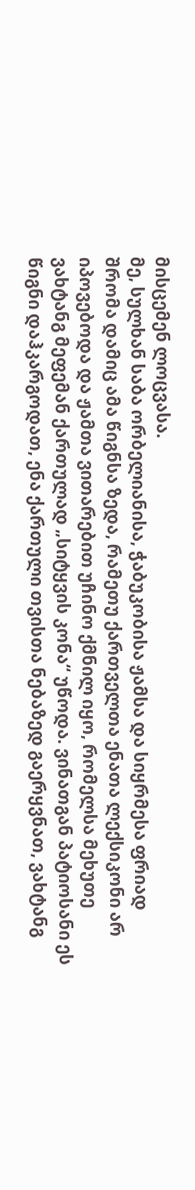მისცემენ ლოცვასა.
მე, სულხან საბა ორბელიანისა, ჭაბუკობისა ჟამსა და სიყრმესა ფრიად შრომა დამიც ამა წიგნსა ზედა, რამეთუ ქართველთა ენათა ლექსიკონი არ იპოვებოდა და ჟამთა ვითარებით უჩინო ქმნილ იყო, რომელსა მეხუთე ვახტანგ მეფემან ქართულად „სიტყვის კონა“ უწოდა. ვინათგან პატიოსანი ეს წიგნი დაჰკარგოდათ, ენა ქართული თვისთა ნებაზედ გაერყვნათ, ვახტანგ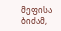მეფისა ბიძამ,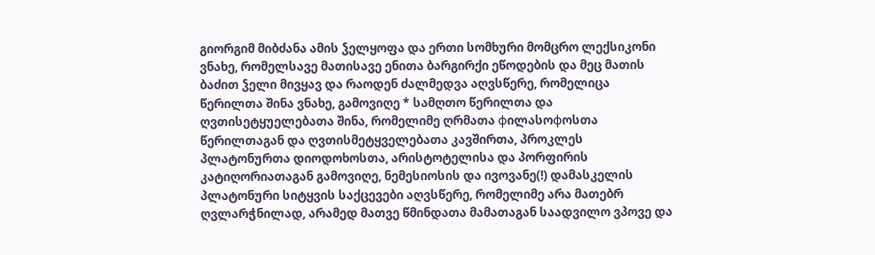გიორგიმ მიბძანა ამის ჴელყოფა და ერთი სომხური მომცრო ლექსიკონი ვნახე, რომელსავე მათისავე ენითა ბარგირქი ეწოდების და მეც მათის ბაძით ჴელი მივყავ და რაოდენ ძალმედვა აღვსწერე, რომელიცა წერილთა შინა ვნახე, გამოვიღე * სამღთო წერილთა და ღვთისეტყუელებათა შინა, რომელიმე ღრმათა фილასოфოსთა წერილთაგან და ღვთისმეტყველებათა კავშირთა, პროკლეს პლატონურთა დიოდოხოსთა, არისტოტელისა და პორფირის კატიღორიათაგან გამოვიღე, ნემესიოსის და ივოვანე(!) დამასკელის პლატონური სიტყვის საქცევები აღვსწერე, რომელიმე არა მათებრ ღვლარჭნილად, არამედ მათვე წმინდათა მამათაგან საადვილო ვპოვე და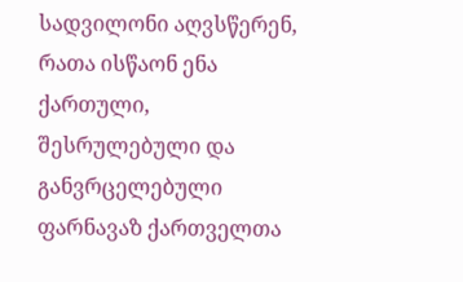სადვილონი აღვსწერენ, რათა ისწაონ ენა ქართული, შესრულებული და განვრცელებული ფარნავაზ ქართველთა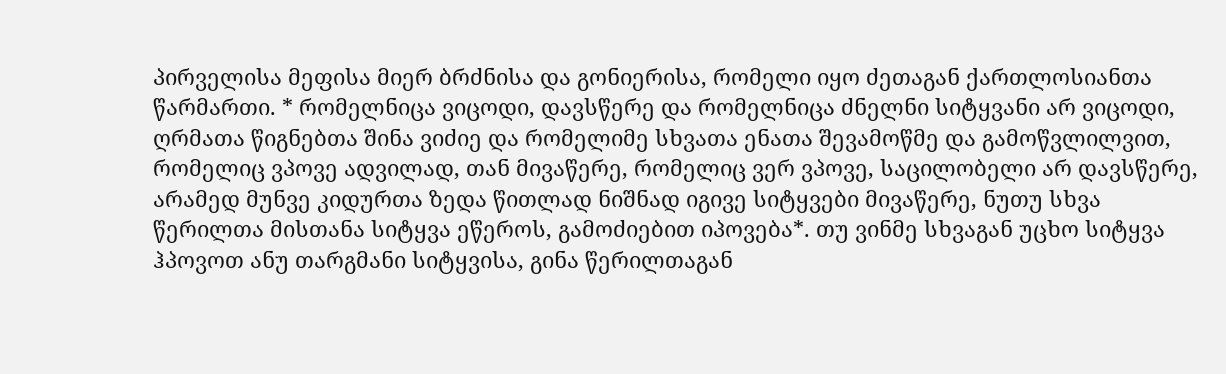პირველისა მეფისა მიერ ბრძნისა და გონიერისა, რომელი იყო ძეთაგან ქართლოსიანთა წარმართი. * რომელნიცა ვიცოდი, დავსწერე და რომელნიცა ძნელნი სიტყვანი არ ვიცოდი, ღრმათა წიგნებთა შინა ვიძიე და რომელიმე სხვათა ენათა შევამოწმე და გამოწვლილვით, რომელიც ვპოვე ადვილად, თან მივაწერე, რომელიც ვერ ვპოვე, საცილობელი არ დავსწერე, არამედ მუნვე კიდურთა ზედა წითლად ნიშნად იგივე სიტყვები მივაწერე, ნუთუ სხვა წერილთა მისთანა სიტყვა ეწეროს, გამოძიებით იპოვება*. თუ ვინმე სხვაგან უცხო სიტყვა ჰპოვოთ ანუ თარგმანი სიტყვისა, გინა წერილთაგან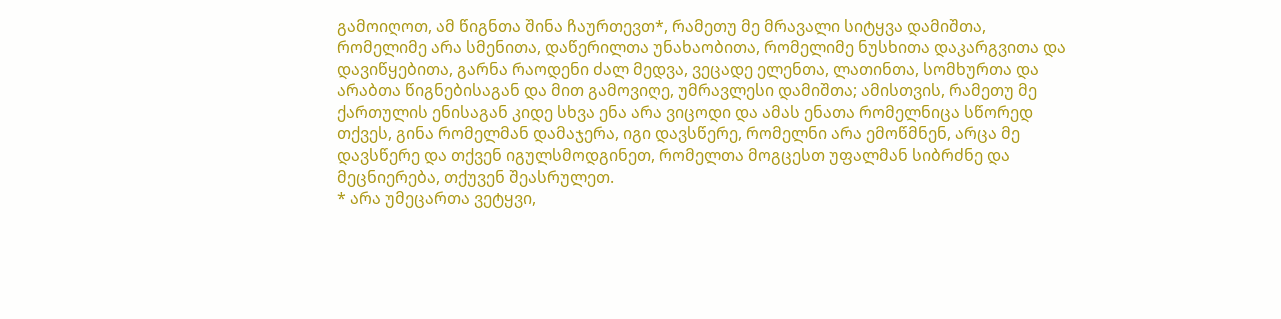გამოიღოთ, ამ წიგნთა შინა ჩაურთევთ*, რამეთუ მე მრავალი სიტყვა დამიშთა, რომელიმე არა სმენითა, დაწერილთა უნახაობითა, რომელიმე ნუსხითა დაკარგვითა და დავიწყებითა, გარნა რაოდენი ძალ მედვა, ვეცადე ელენთა, ლათინთა, სომხურთა და არაბთა წიგნებისაგან და მით გამოვიღე, უმრავლესი დამიშთა; ამისთვის, რამეთუ მე ქართულის ენისაგან კიდე სხვა ენა არა ვიცოდი და ამას ენათა რომელნიცა სწორედ თქვეს, გინა რომელმან დამაჯერა, იგი დავსწერე, რომელნი არა ემოწმნენ, არცა მე დავსწერე და თქვენ იგულსმოდგინეთ, რომელთა მოგცესთ უფალმან სიბრძნე და მეცნიერება, თქუვენ შეასრულეთ.
* არა უმეცართა ვეტყვი,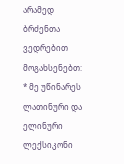არამედ ბრძენთა ვედრებით მოგახსენებთ:
* მე უწინარეს ლათინური და ელინური ლექსიკონი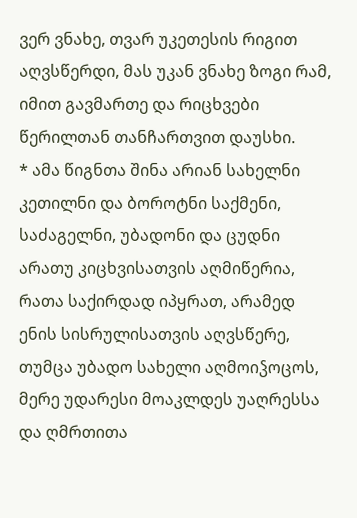ვერ ვნახე, თვარ უკეთესის რიგით აღვსწერდი, მას უკან ვნახე ზოგი რამ, იმით გავმართე და რიცხვები წერილთან თანჩართვით დაუსხი.
* ამა წიგნთა შინა არიან სახელნი კეთილნი და ბოროტნი საქმენი, საძაგელნი, უბადონი და ცუდნი არათუ კიცხვისათვის აღმიწერია, რათა საქირდად იპყრათ, არამედ ენის სისრულისათვის აღვსწერე, თუმცა უბადო სახელი აღმოიჴოცოს, მერე უდარესი მოაკლდეს უაღრესსა და ღმრთითა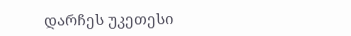დარჩეს უკეთესი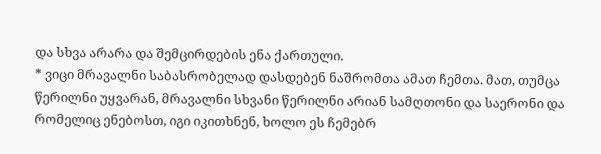და სხვა არარა და შემცირდების ენა ქართული.
* ვიცი მრავალნი საბასრობელად დასდებენ ნაშრომთა ამათ ჩემთა. მათ, თუმცა წერილნი უყვარან, მრავალნი სხვანი წერილნი არიან სამღთონი და საერონი და რომელიც ენებოსთ, იგი იკითხნენ, ხოლო ეს ჩემებრ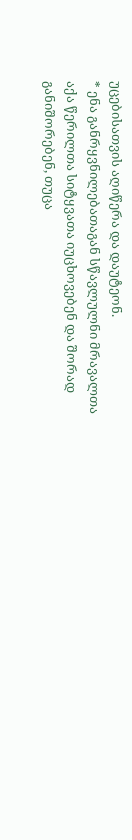უცებისათვის აღიწერა და დაუტეონ.
* ენა განრყვნილებათაგან სწავლულნი მრავალთა აქა წერილთა სიტყვათა იუცხოვებენ და შორად განიშორებენ, თუცა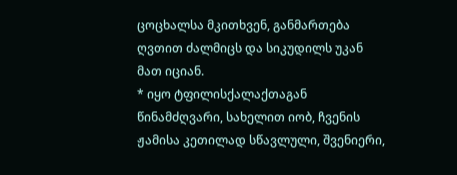ცოცხალსა მკითხვენ, განმართება ღვთით ძალმიცს და სიკუდილს უკან მათ იციან.
* იყო ტფილისქალაქთაგან წინამძღვარი, სახელით იობ, ჩვენის ჟამისა კეთილად სწავლული, შვენიერი,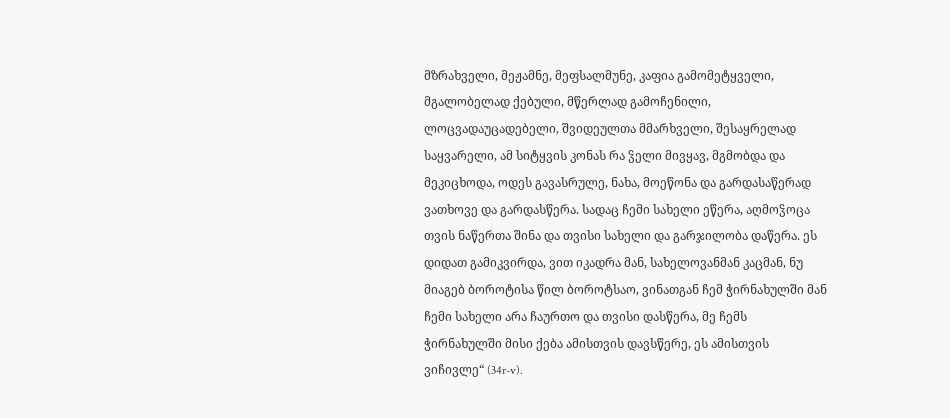მზრახველი, მეჟამნე, მეფსალმუნე, კაფია გამომეტყველი, მგალობელად ქებული, მწერლად გამოჩენილი, ლოცვადაუცადებელი, შვიდეულთა მმარხველი, შესაყრელად საყვარელი, ამ სიტყვის კონას რა ჴელი მივყავ, მგმობდა და მეკიცხოდა, ოდეს გავასრულე, ნახა, მოეწონა და გარდასაწერად ვათხოვე და გარდასწერა. სადაც ჩემი სახელი ეწერა, აღმოჴოცა თვის ნაწერთა შინა და თვისი სახელი და გარჯილობა დაწერა. ეს დიდათ გამიკვირდა, ვით იკადრა მან, სახელოვანმან კაცმან, ნუ მიაგებ ბოროტისა წილ ბოროტსაო, ვინათგან ჩემ ჭირნახულში მან ჩემი სახელი არა ჩაურთო და თვისი დასწერა, მე ჩემს ჭირნახულში მისი ქება ამისთვის დავსწერე, ეს ამისთვის ვიჩივლე“ (34r-v).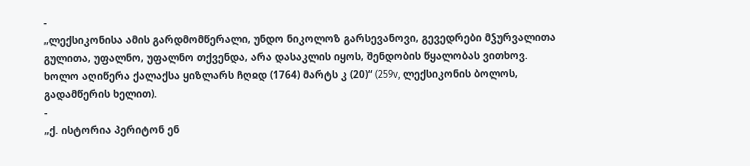-
„ლექსიკონისა ამის გარდმომწერალი, უნდო ნიკოლოზ გარსევანოვი, გევედრები მჴურვალითა გულითა, უფალნო, უფალნო თქვენდა, არა დასაკლის იყოს, შენდობის წყალობას ვითხოვ. ხოლო აღიწერა ქალაქსა ყიზლარს ჩღჲდ (1764) მარტს კ (20)“ (259v, ლექსიკონის ბოლოს, გადამწერის ხელით).
-
„ქ. ისტორია პერიტონ ენ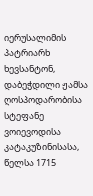იერუსალიმის პატრიარხ ხევსანტონ, დაბეჭდილი ჟამსა ღოსპოდარობისა სტეფანე ვოიევოდისა კატაკუზინისასა, წელსა 1715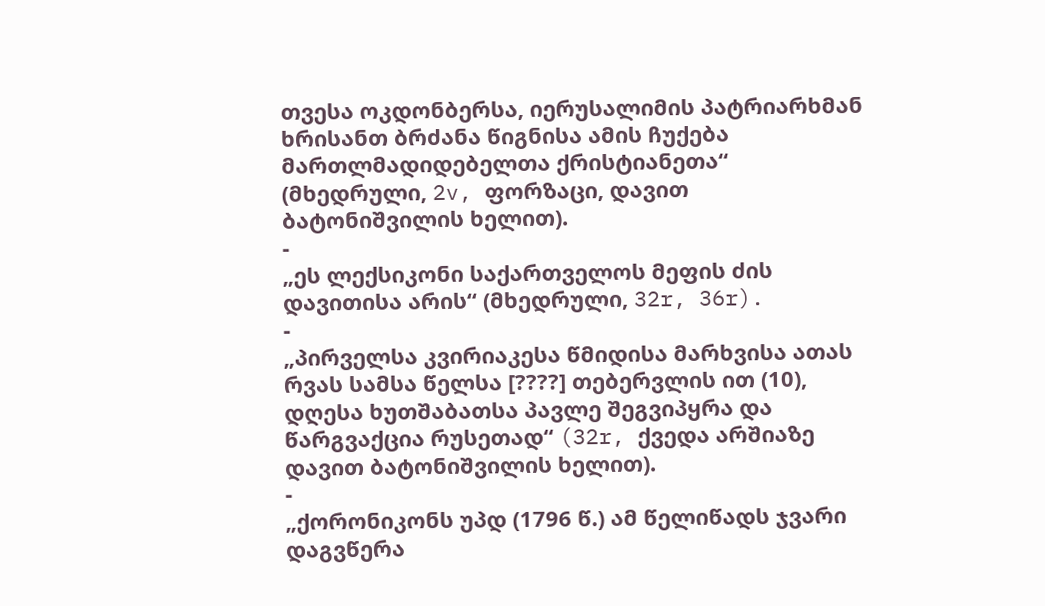თვესა ოკდონბერსა, იერუსალიმის პატრიარხმან ხრისანთ ბრძანა წიგნისა ამის ჩუქება მართლმადიდებელთა ქრისტიანეთა“ (მხედრული, 2v, ფორზაცი, დავით ბატონიშვილის ხელით).
-
„ეს ლექსიკონი საქართველოს მეფის ძის დავითისა არის“ (მხედრული, 32r, 36r).
-
„პირველსა კვირიაკესა წმიდისა მარხვისა ათას რვას სამსა წელსა [????] თებერვლის ით (10), დღესა ხუთშაბათსა პავლე შეგვიპყრა და წარგვაქცია რუსეთად“ (32r, ქვედა არშიაზე დავით ბატონიშვილის ხელით).
-
„ქორონიკონს უპდ (1796 წ.) ამ წელიწადს ჯვარი დაგვწერა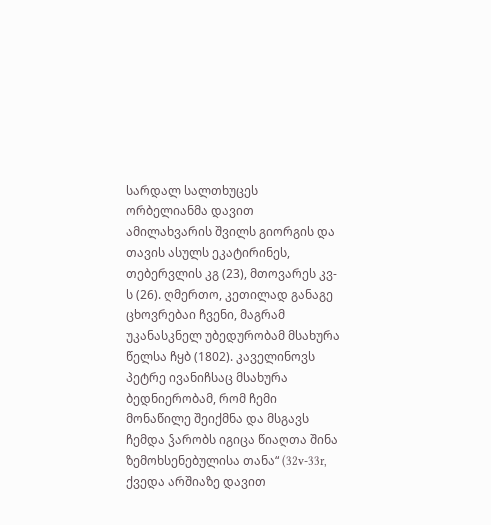სარდალ სალთხუცეს ორბელიანმა დავით ამილახვარის შვილს გიორგის და თავის ასულს ეკატირინეს, თებერვლის კგ (23), მთოვარეს კვ-ს (26). ღმერთო, კეთილად განაგე ცხოვრებაი ჩვენი, მაგრამ უკანასკნელ უბედურობამ მსახურა წელსა ჩყბ (1802). კაველინოვს პეტრე ივანიჩსაც მსახურა ბედნიერობამ, რომ ჩემი მონაწილე შეიქმნა და მსგავს ჩემდა ჴარობს იგიცა წიაღთა შინა ზემოხსენებულისა თანა“ (32v-33r, ქვედა არშიაზე დავით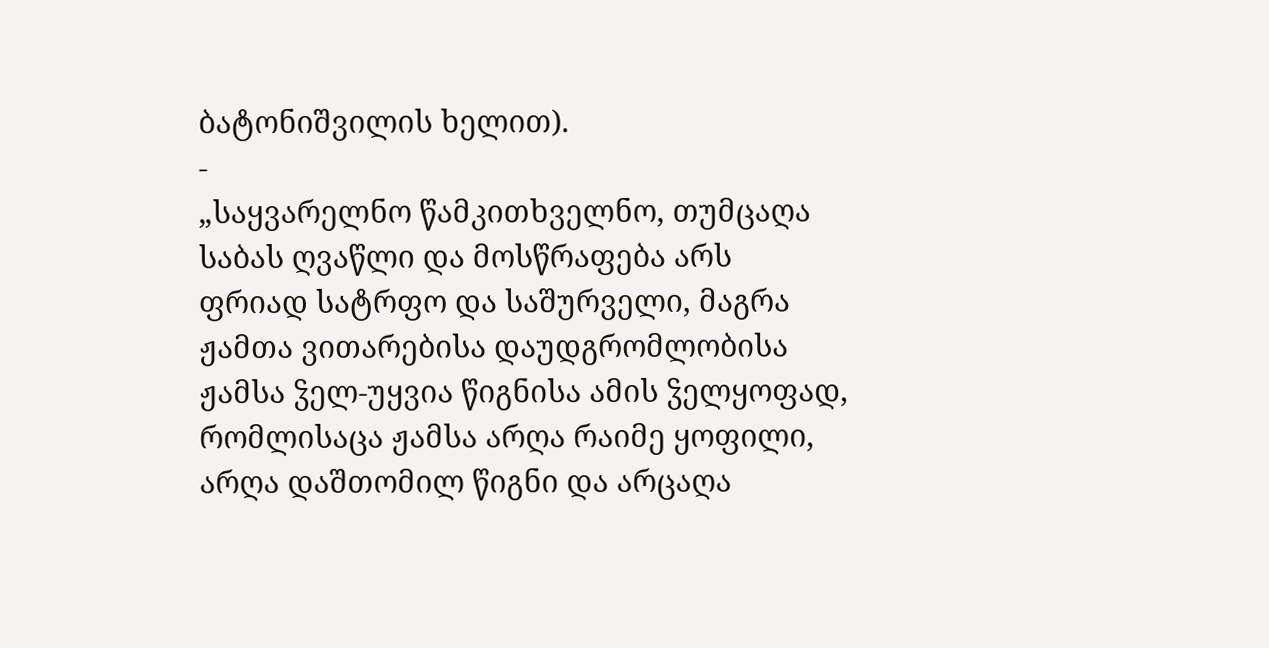ბატონიშვილის ხელით).
-
„საყვარელნო წამკითხველნო, თუმცაღა საბას ღვაწლი და მოსწრაფება არს ფრიად სატრფო და საშურველი, მაგრა ჟამთა ვითარებისა დაუდგრომლობისა ჟამსა ჴელ-უყვია წიგნისა ამის ჴელყოფად, რომლისაცა ჟამსა არღა რაიმე ყოფილი, არღა დაშთომილ წიგნი და არცაღა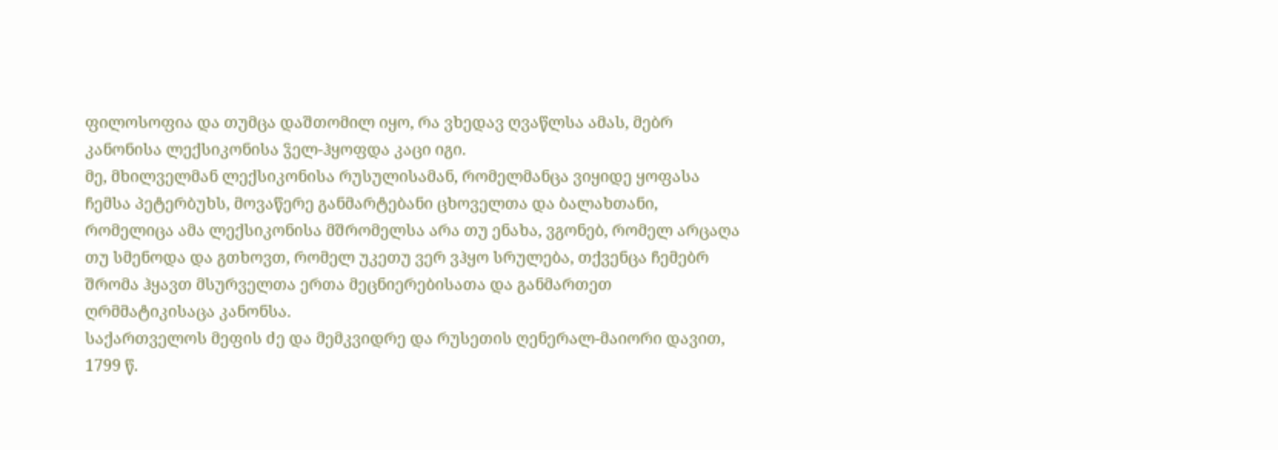ფილოსოფია და თუმცა დაშთომილ იყო, რა ვხედავ ღვაწლსა ამას, მებრ კანონისა ლექსიკონისა ჴელ-ჰყოფდა კაცი იგი.
მე, მხილველმან ლექსიკონისა რუსულისამან, რომელმანცა ვიყიდე ყოფასა ჩემსა პეტერბუხს, მოვაწერე განმარტებანი ცხოველთა და ბალახთანი, რომელიცა ამა ლექსიკონისა მშრომელსა არა თუ ენახა, ვგონებ, რომელ არცაღა თუ სმენოდა და გთხოვთ, რომელ უკეთუ ვერ ვჰყო სრულება, თქვენცა ჩემებრ შრომა ჰყავთ მსურველთა ერთა მეცნიერებისათა და განმართეთ ღრმმატიკისაცა კანონსა.
საქართველოს მეფის ძე და მემკვიდრე და რუსეთის ღენერალ-მაიორი დავით, 1799 წ.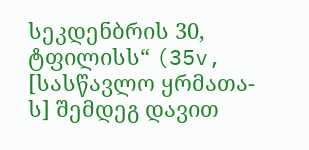სეკდენბრის 30, ტფილისს“ (35v, [სასწავლო ყრმათა-ს] შემდეგ დავით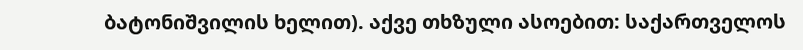ბატონიშვილის ხელით). აქვე თხზული ასოებით: საქართველოს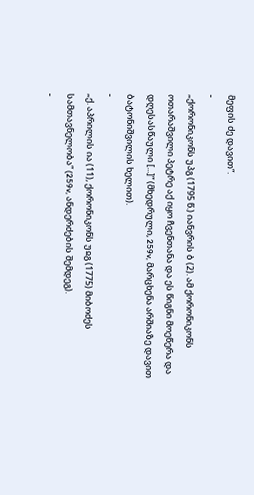მეფის ძე დავით“.
-
„ქორონიკონს უპგ (1795 წ.) იანვრის ბ (2). ამ ქორონიკონს ოთარაშვილი პეტრე აქ იყო ჩვენთანა და ეს წიგნი მოეწერა და დღესასწაული [...]“ (მხედრული, 259v, მარცხენა არშიაზე დავით ბატონიშვილის ხელით).
-
„ქ. აპრილის ია (11), ქორონიკონს უჲგ (1775) მიბოძეს სამთავნელობა“ (259v, ანდერძების შემდეგ).
-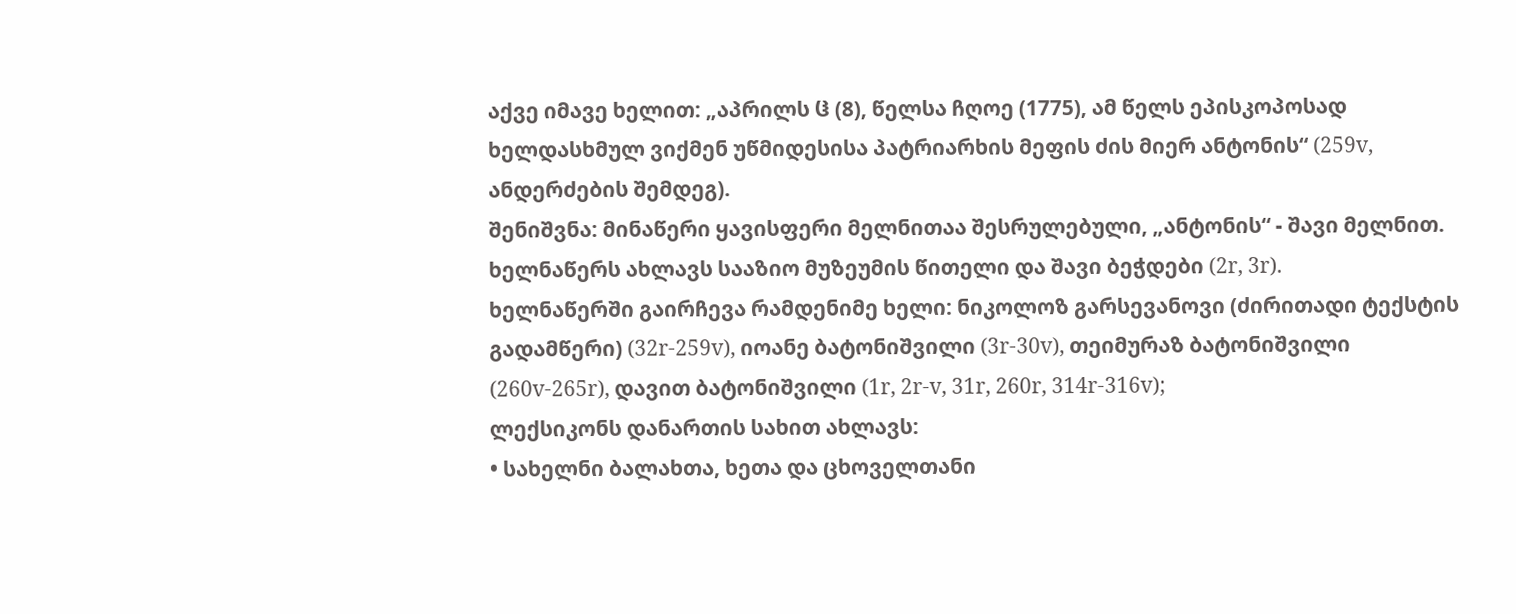აქვე იმავე ხელით: „აპრილს ჱ (8), წელსა ჩღოე (1775), ამ წელს ეპისკოპოსად ხელდასხმულ ვიქმენ უწმიდესისა პატრიარხის მეფის ძის მიერ ანტონის“ (259v, ანდერძების შემდეგ).
შენიშვნა: მინაწერი ყავისფერი მელნითაა შესრულებული, „ანტონის“ - შავი მელნით.
ხელნაწერს ახლავს სააზიო მუზეუმის წითელი და შავი ბეჭდები (2r, 3r).
ხელნაწერში გაირჩევა რამდენიმე ხელი: ნიკოლოზ გარსევანოვი (ძირითადი ტექსტის გადამწერი) (32r-259v), იოანე ბატონიშვილი (3r-30v), თეიმურაზ ბატონიშვილი (260v-265r), დავით ბატონიშვილი (1r, 2r-v, 31r, 260r, 314r-316v);
ლექსიკონს დანართის სახით ახლავს:
• სახელნი ბალახთა, ხეთა და ცხოველთანი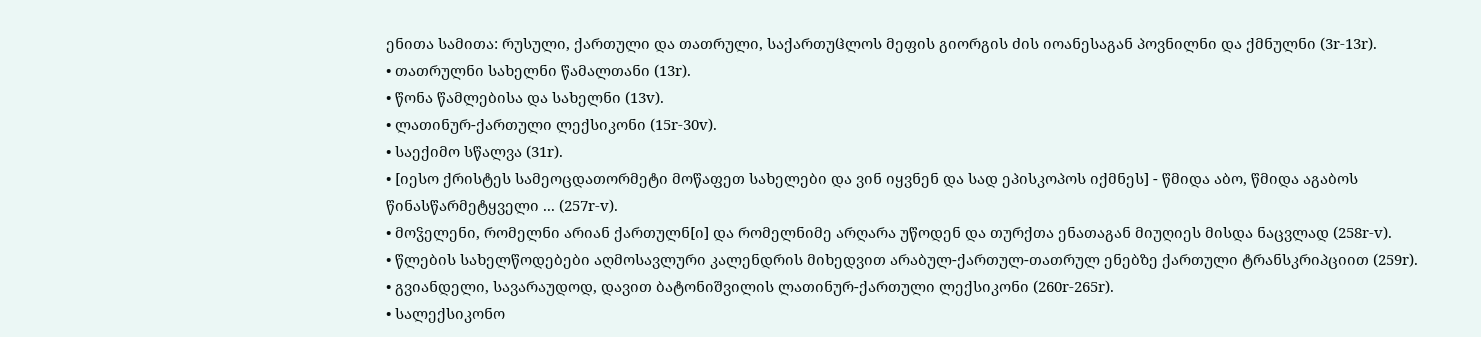ენითა სამითა: რუსული, ქართული და თათრული, საქართუჱლოს მეფის გიორგის ძის იოანესაგან პოვნილნი და ქმნულნი (3r-13r).
• თათრულნი სახელნი წამალთანი (13r).
• წონა წამლებისა და სახელნი (13v).
• ლათინურ-ქართული ლექსიკონი (15r-30v).
• საექიმო სწალვა (31r).
• [იესო ქრისტეს სამეოცდათორმეტი მოწაფეთ სახელები და ვინ იყვნენ და სად ეპისკოპოს იქმნეს] - წმიდა აბო, წმიდა აგაბოს წინასწარმეტყველი ... (257r-v).
• მოჴელენი, რომელნი არიან ქართულნ[ი] და რომელნიმე არღარა უწოდენ და თურქთა ენათაგან მიუღიეს მისდა ნაცვლად (258r-v).
• წლების სახელწოდებები აღმოსავლური კალენდრის მიხედვით არაბულ-ქართულ-თათრულ ენებზე ქართული ტრანსკრიპციით (259r).
• გვიანდელი, სავარაუდოდ, დავით ბატონიშვილის ლათინურ-ქართული ლექსიკონი (260r-265r).
• სალექსიკონო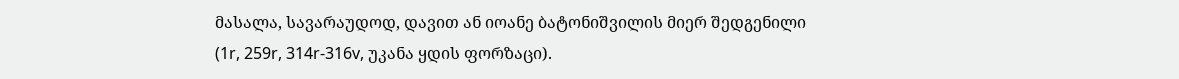მასალა, სავარაუდოდ, დავით ან იოანე ბატონიშვილის მიერ შედგენილი (1r, 259r, 314r-316v, უკანა ყდის ფორზაცი).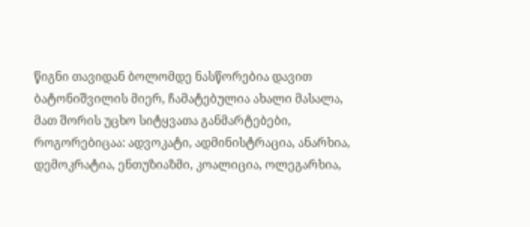წიგნი თავიდან ბოლომდე ნასწორებია დავით ბატონიშვილის მიერ, ჩამატებულია ახალი მასალა, მათ შორის უცხო სიტყვათა განმარტებები, როგორებიცაა: ადვოკატი, ადმინისტრაცია, ანარხია, დემოკრატია, ენთუზიაზმი, კოალიცია, ოლეგარხია,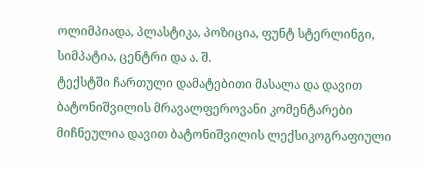ოლიმპიადა, პლასტიკა, პოზიცია, ფუნტ სტერლინგი, სიმპატია, ცენტრი და ა. შ.
ტექსტში ჩართული დამატებითი მასალა და დავით ბატონიშვილის მრავალფეროვანი კომენტარები მიჩნეულია დავით ბატონიშვილის ლექსიკოგრაფიული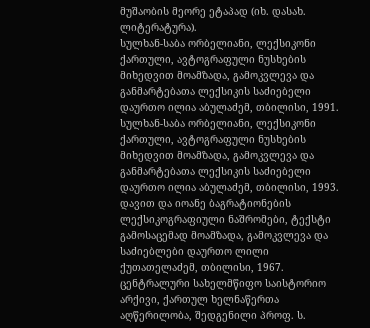მუშაობის მეორე ეტაპად (იხ. დასახ. ლიტერატურა).
სულხან-საბა ორბელიანი, ლექსიკონი ქართული, ავტოგრაფული ნუსხების მიხედვით მოამზადა, გამოკვლევა და განმარტებათა ლექსიკის საძიებელი დაურთო ილია აბულაძემ, თბილისი, 1991.
სულხან-საბა ორბელიანი, ლექსიკონი ქართული, ავტოგრაფული ნუსხების მიხედვით მოამზადა, გამოკვლევა და განმარტებათა ლექსიკის საძიებელი დაურთო ილია აბულაძემ, თბილისი, 1993.
დავით და იოანე ბაგრატიონების ლექსიკოგრაფიული ნაშრომები, ტექსტი გამოსაცემად მოამზადა, გამოკვლევა და საძიებლები დაურთო ლილი ქუთათელაძემ, თბილისი, 1967.
ცენტრალური სახელმწიფო საისტორიო არქივი, ქართულ ხელნაწერთა აღწერილობა, შედგენილი პროფ. ს.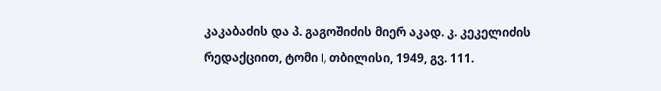კაკაბაძის და პ. გაგოშიძის მიერ აკად. კ. კეკელიძის რედაქციით, ტომი I, თბილისი, 1949, გვ. 111.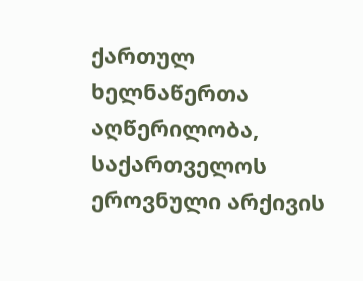ქართულ ხელნაწერთა აღწერილობა, საქართველოს ეროვნული არქივის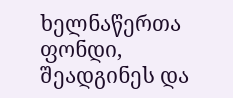ხელნაწერთა ფონდი, შეადგინეს და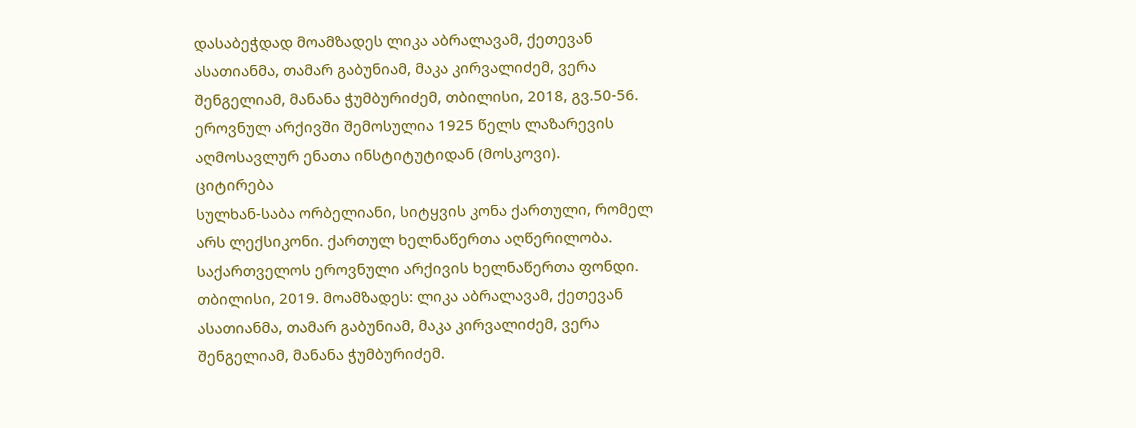დასაბეჭდად მოამზადეს ლიკა აბრალავამ, ქეთევან ასათიანმა, თამარ გაბუნიამ, მაკა კირვალიძემ, ვერა შენგელიამ, მანანა ჭუმბურიძემ, თბილისი, 2018, გვ.50-56.
ეროვნულ არქივში შემოსულია 1925 წელს ლაზარევის აღმოსავლურ ენათა ინსტიტუტიდან (მოსკოვი).
ციტირება
სულხან-საბა ორბელიანი, სიტყვის კონა ქართული, რომელ არს ლექსიკონი. ქართულ ხელნაწერთა აღწერილობა. საქართველოს ეროვნული არქივის ხელნაწერთა ფონდი. თბილისი, 2019. მოამზადეს: ლიკა აბრალავამ, ქეთევან ასათიანმა, თამარ გაბუნიამ, მაკა კირვალიძემ, ვერა შენგელიამ, მანანა ჭუმბურიძემ.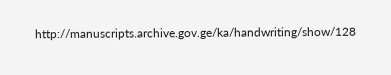http://manuscripts.archive.gov.ge/ka/handwriting/show/128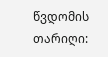წვდომის თარიღი: